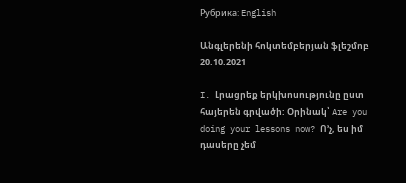Рубрика: English

Անգլերենի հոկտեմբերյան ֆլեշմոբ 20.10.2021

I. Լրացրեք երկխոսությունը ըստ հայերեն գրվածի: Օրինակ՝ Are you doing your lessons now? Ո՚չ, ես իմ դասերը չեմ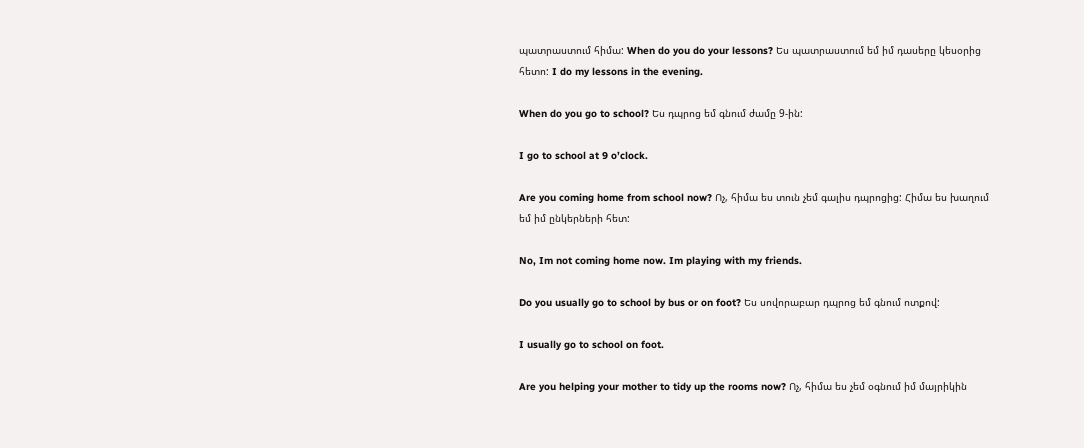պատրաստում հիմա: When do you do your lessons? Ես պատրաստում եմ իմ դասերը կեսօրից հետո: I do my lessons in the evening.

When do you go to school? Ես դպրոց եմ գնում ժամը 9-ին:

I go to school at 9 o’clock.

Are you coming home from school now? Ոչ, հիմա ես տուն չեմ գալիս դպրոցից: Հիմա ես խաղում եմ իմ ընկերների հետ:

No, Im not coming home now. Im playing with my friends.

Do you usually go to school by bus or on foot? Ես սովորաբար դպրոց եմ գնում ոտքով:

I usually go to school on foot.

Are you helping your mother to tidy up the rooms now? Ոչ, հիմա ես չեմ օգնում իմ մայրիկին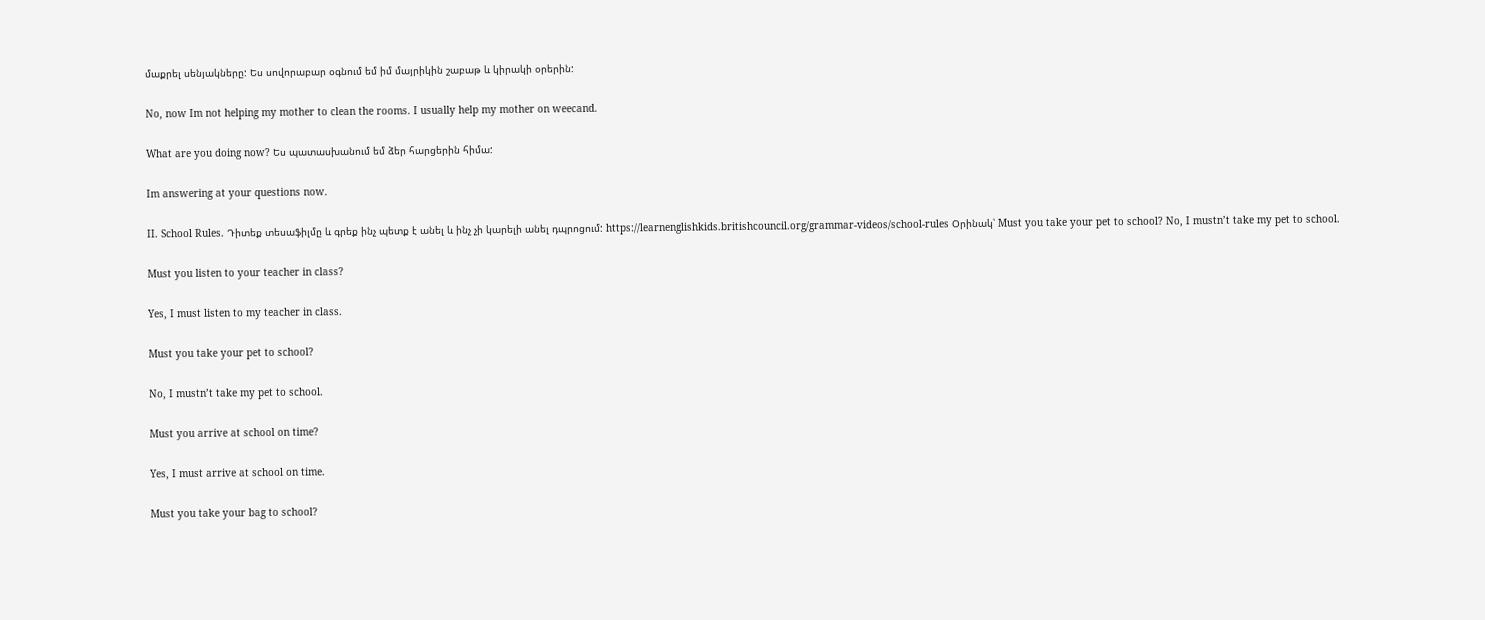մաքրել սենյակները: Ես սովորաբար օգնում եմ իմ մայրիկին շաբաթ և կիրակի օրերին:

No, now Im not helping my mother to clean the rooms. I usually help my mother on weecand.

What are you doing now? Ես պատասխանում եմ ձեր հարցերին հիմա:

Im answering at your questions now.

II. School Rules. Դիտեք տեսաֆիլմը և գրեք ինչ պետք է անել և ինչ չի կարելի անել դպրոցում: https://learnenglishkids.britishcouncil.org/grammar-videos/school-rules Օրինակ՝ Must you take your pet to school? No, I mustn’t take my pet to school.

Must you listen to your teacher in class?

Yes, I must listen to my teacher in class.

Must you take your pet to school?

No, I mustn’t take my pet to school.

Must you arrive at school on time?

Yes, I must arrive at school on time.

Must you take your bag to school?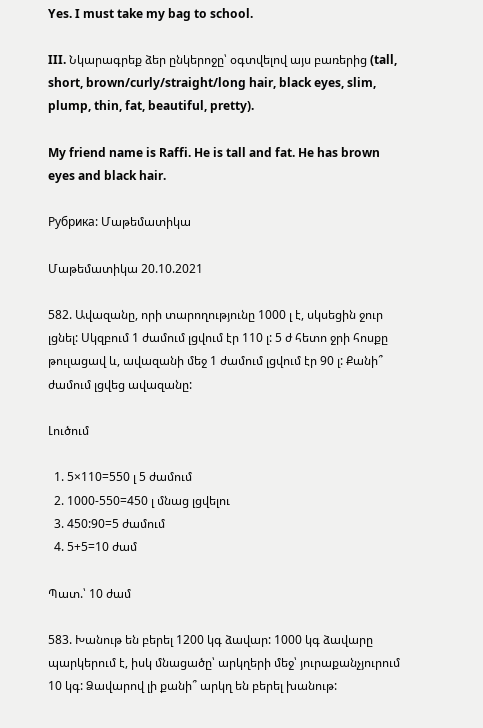Yes. I must take my bag to school.

III. Նկարագրեք ձեր ընկերոջը՝ օգտվելով այս բառերից (tall, short, brown/curly/straight/long hair, black eyes, slim, plump, thin, fat, beautiful, pretty).

My friend name is Raffi. He is tall and fat. He has brown eyes and black hair.

Рубрика: Մաթեմատիկա

Մաթեմատիկա 20.10.2021

582. Ավազանը, որի տարողությունը 1000 լ է, սկսեցին ջուր լցնել: Սկզբում 1 ժամում լցվում էր 110 լ: 5 ժ հետո ջրի հոսքը թուլացավ և, ավազանի մեջ 1 ժամում լցվում էր 90 լ: Քանի՞ ժամում լցվեց ավազանը:

Լուծում

  1. 5×110=550 լ 5 ժամում
  2. 1000-550=450 լ մնաց լցվելու
  3. 450:90=5 ժամում
  4. 5+5=10 ժամ

Պատ.՝ 10 ժամ

583. Խանութ են բերել 1200 կգ ձավար: 1000 կգ ձավարը պարկերում է, իսկ մնացածը՝ արկղերի մեջ՝ յուրաքանչյուրում 10 կգ: Ձավարով լի քանի՞ արկղ են բերել խանութ: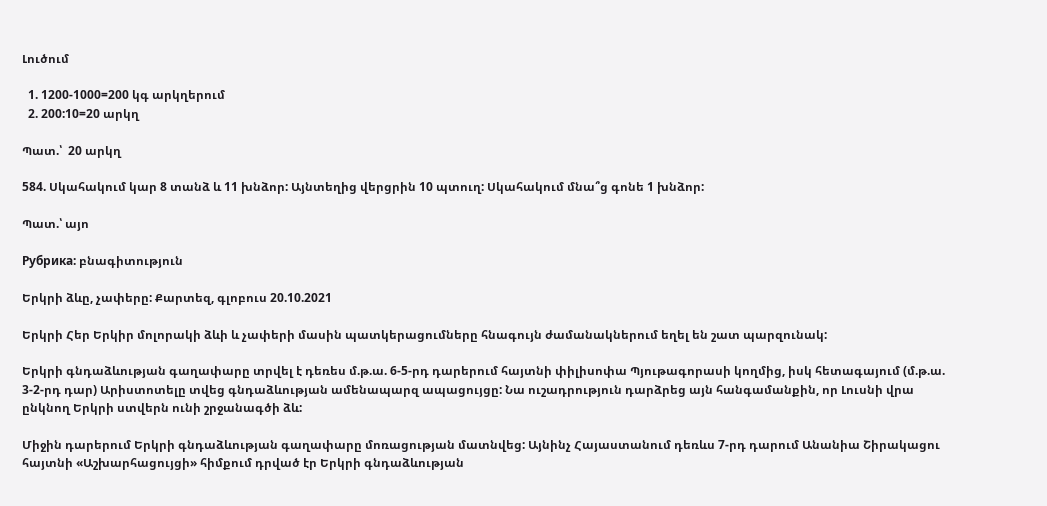Լուծում

  1. 1200-1000=200 կգ արկղերում
  2. 200:10=20 արկղ

Պատ.՝  20 արկղ

584. Սկահակում կար 8 տանձ և 11 խնձոր: Այնտեղից վերցրին 10 պտուղ: Սկահակում մնա՞ց գոնե 1 խնձոր:

Պատ.՝ այո

Рубрика: բնագիտություն

Երկրի ձևը, չափերը: Քարտեզ, գլոբուս 20.10.2021

Երկրի Հեր Երկիր մոլորակի ձևի և չափերի մասին պատկերացումները հնագույն ժամանակներում եղել են շատ պարզունակ:

Երկրի գնդաձևության գաղափարը տրվել է դեռես մ.թ.ա. 6-5-րդ դարերում հայտնի փիլիսոփա Պյութագորասի կողմից, իսկ հետագայում (մ.թ.ա. 3-2-րդ դար) Արիստոտելը տվեց գնդաձևության ամենապարզ ապացույցը: Նա ուշադրություն դարձրեց այն հանգամանքին, որ Լուսնի վրա ընկնող Երկրի ստվերն ունի շրջանագծի ձև:

Միջին դարերում Երկրի գնդաձևության գաղափարը մոռացության մատնվեց: Այնինչ Հայաստանում դեռևս 7-րդ դարում Անանիա Շիրակացու հայտնի «Աշխարհացույցի» հիմքում դրված էր Երկրի գնդաձևության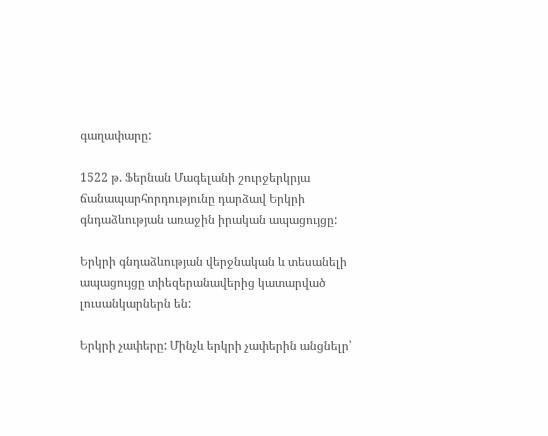գաղափարը:

1522 թ. Ֆերնան Մագելանի շուրջերկրյա ճանապարհորդությունը դարձավ Երկրի գնդաձևության առաջին իրական ապացույցը:

Երկրի գնդաձևության վերջնական և տեսանելի ապացույցը տիեզերանավերից կատարված լուսանկարներն են:

Երկրի չափերը: Մինչև երկրի չափերին անցնելր՝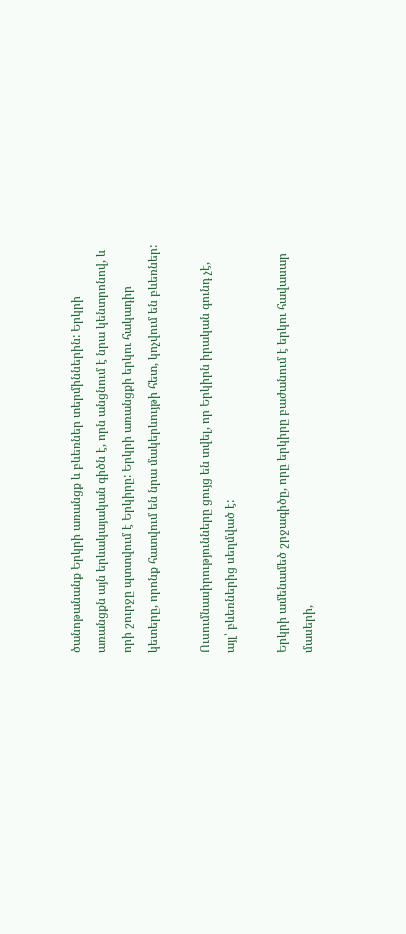ծանոթանանք Երկրի առանցք և բևեռներ տերմիններին: Երկրի առանցքն այն երևակայական գիծն է, որն անցնում է նրա կենտրոնով, և որի շուրջը պտտվում է Երկիրը: Երկրի առանցքի երկու հակադիր կետերը, որոնք հատվում են նրա մակերևույթի հետ, կոչվում են բևեռներ:

Ուսումնասիրությունները ցույց են տվել, որ Երկիրն իրական գունդ չէ, այլ՝ բևեռներից սեղմված է:

Երկրի ամենամեծ շրջագիծը, որը երկիրը բաժանում է երկու հավասար մասերի,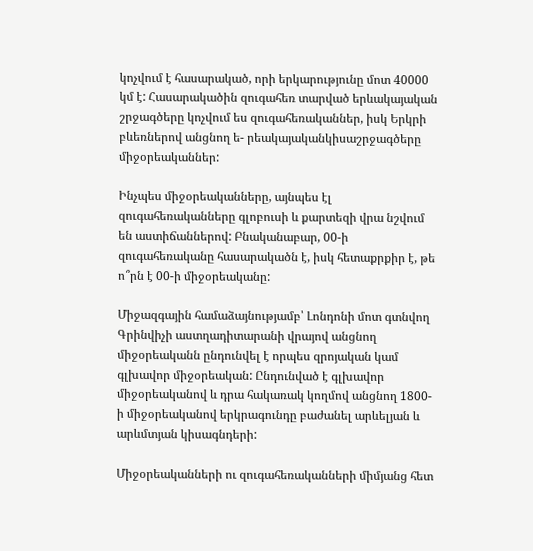կոչվում է հասարակած, որի երկարությունը մոտ 40000 կմ է: Հասարակածին զուգահեռ տարված երևակայական շրջագծերը կոչվում ես զուգահեռականներ, իսկ Երկրի բևեռներով անցնող ե- րեակայականկիսաշրջագծերը միջօրեականներ:

Ինչպես միջօրեականները, այնպես էլ զուգահեռականները գլոբուսի և քարտեզի վրա նշվում են աստիճաններով: Բնականաբար, 00-ի զուգահեռականը հասարակածն է, իսկ հետաքրքիր է, թե ո՞րն է 00-ի միջօրեականը:

Միջազգային համաձայնությամբ՝ Լոնդոնի մոտ գտնվող Գրինվիչի աստղադիտարանի վրայով անցնող միջօրեականն ընդունվել է որպես զրոյական կամ գլխավոր միջօրեական: Ընդունված է գլխավոր միջօրեականով և դրա հակառակ կողմով անցնող 1800-ի միջօրեականով երկրագունդը բաժանել արևելյան և արևմտյան կիսագնդերի:

Միջօրեականների ու զուգահեռականների միմյանց հետ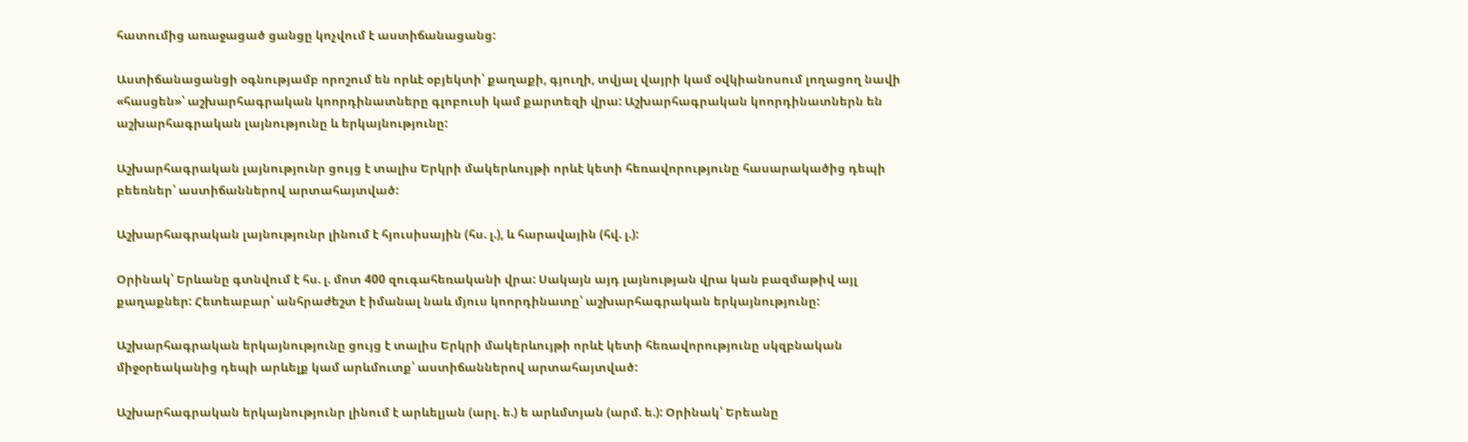հատումից առաջացած ցանցը կոչվում է աստիճանացանց:

Աստիճանացանցի օգնությամբ որոշում են որևէ օբյեկտի՝ քաղաքի, գյուղի, տվյալ վայրի կամ օվկիանոսում լողացող նավի «հասցեն»՝ աշխարհագրական կոորդինատները գլոբուսի կամ քարտեզի վրա: Աշխարհագրական կոորդինատներն են աշխարհագրական լայնությունը և երկայնությունը:

Աշխարհագրական լայնությունր ցույց է տալիս Երկրի մակերևույթի որևէ կետի հեռավորությունը հասարակածից դեպի բեեռներ՝ աստիճաններով արտահայտված:

Աշխարհագրական լայնությունր լինում է հյուսիսային (հս. լ.), և հարավային (հվ. լ.):

Օրինակ՝ Երևանը գտնվում է հս. լ. մոտ 400 զուգահեռականի վրա: Սակայն այդ լայնության վրա կան բազմաթիվ այլ քաղաքներ: Հետեաբար՝ անհրաժեշտ է իմանալ նաև մյուս կոորդինատը՝ աշխարհագրական երկայնությունը:

Աշխարհագրական երկայնությունը ցույց է տալիս Երկրի մակերևույթի որևէ կետի հեռավորությունը սկզբնական միջօրեականից դեպի արևելք կամ արևմուտք՝ աստիճաններով արտահայտված:

Աշխարհագրական երկայնությունր լինում է արևելյան (արլ. ե.) ե արևմտյան (արմ. ե.): Օրինակ՝ Երեանը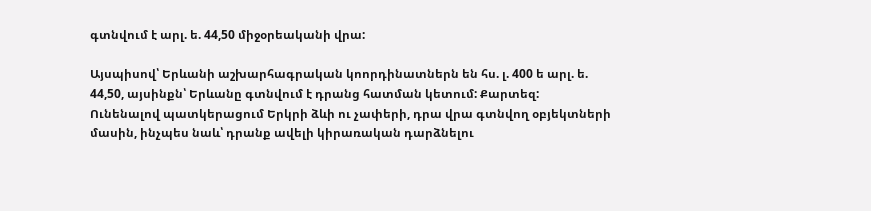գտնվում է արլ. ե. 44,50 միջօրեականի վրա:

Այսպիսով՝ Երևանի աշխարհագրական կոորդինատներն են հս. լ. 400 ե արլ. ե. 44,50, այսինքն՝ Երևանը գտնվում է դրանց հատման կետում: Քարտեզ: Ունենալով պատկերացում Երկրի ձևի ու չափերի, դրա վրա գտնվող օբյեկտների մասին, ինչպես նաև՝ դրանք ավելի կիրառական դարձնելու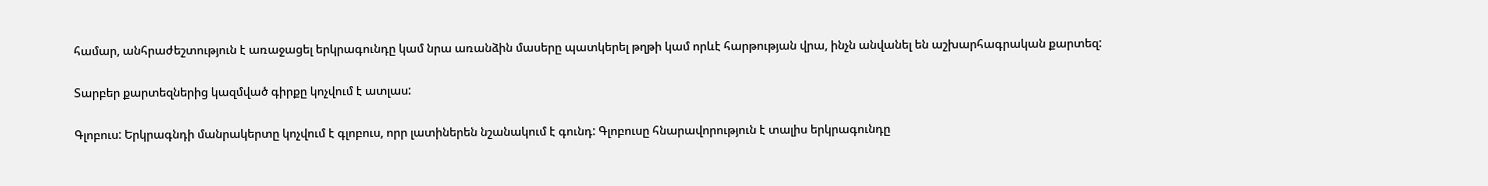համար, անհրաժեշտություն է առաջացել երկրագունդը կամ նրա առանձին մասերը պատկերել թղթի կամ որևէ հարթության վրա, ինչն անվանել են աշխարհագրական քարտեզ:

Տարբեր քարտեզներից կազմված գիրքը կոչվում է ատլաս:

Գլոբուս: Երկրագնդի մանրակերտը կոչվում է գլոբուս, որր լատիներեն նշանակում է գունդ: Գլոբուսը հնարավորություն է տալիս երկրագունդը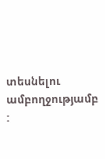տեսնելու ամբողջությամբ :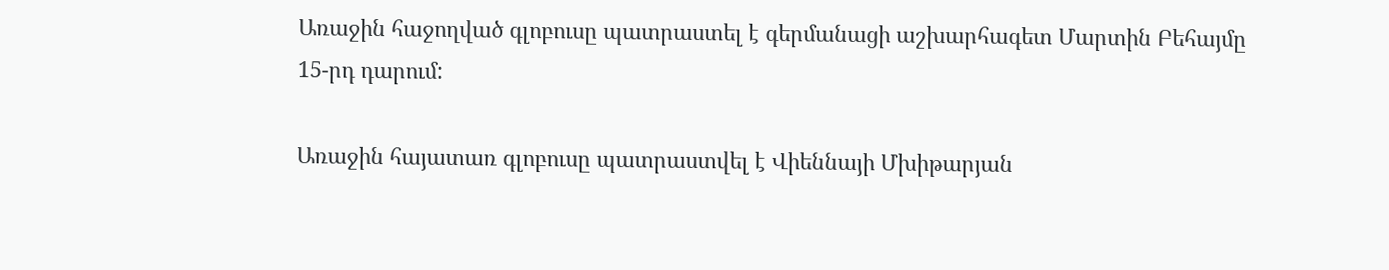Առաջին հաջողված գլոբուսը պատրաստել է գերմանացի աշխարհագետ Մարտին Բեհայմը 15-րդ դարում:

Առաջին հայատառ գլոբուսը պատրաստվել է Վիեննայի Մխիթարյան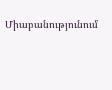Միաբանությունում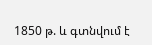1850 թ. և գտնվում է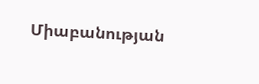Միաբանության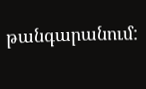թանգարանում: